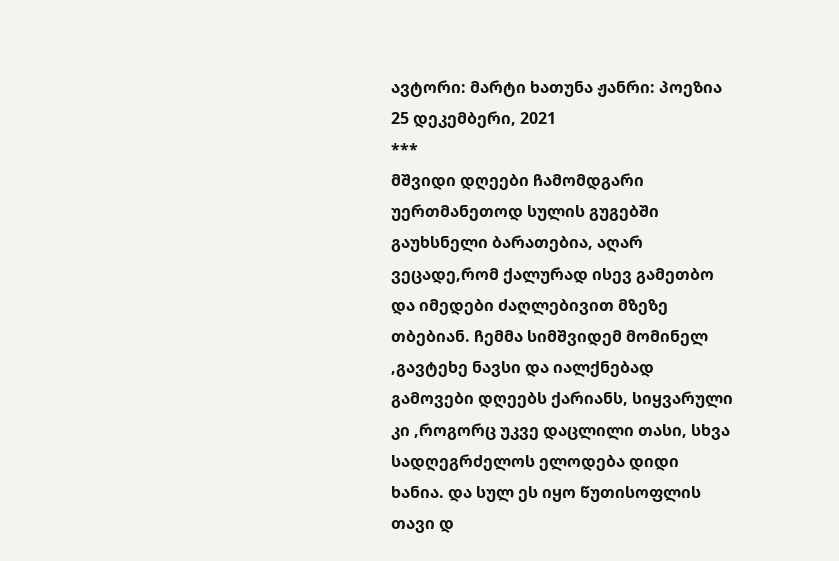ავტორი: მარტი ხათუნა ჟანრი: პოეზია 25 დეკემბერი, 2021
***
მშვიდი დღეები ჩამომდგარი უერთმანეთოდ სულის გუგებში გაუხსნელი ბარათებია, აღარ ვეცადე,რომ ქალურად ისევ გამეთბო და იმედები ძაღლებივით მზეზე თბებიან. ჩემმა სიმშვიდემ მომინელ ,გავტეხე ნავსი და იალქნებად გამოვები დღეებს ქარიანს, სიყვარული კი ,როგორც უკვე დაცლილი თასი, სხვა სადღეგრძელოს ელოდება დიდი ხანია. და სულ ეს იყო წუთისოფლის თავი დ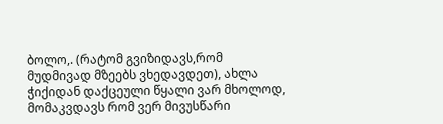ბოლო,. (რატომ გვიზიდავს,რომ მუდმივად მზეებს ვხედავდეთ), ახლა ჭიქიდან დაქცეული წყალი ვარ მხოლოდ, მომაკვდავს რომ ვერ მივუსწარი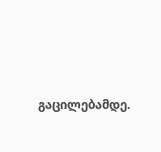გაცილებამდე.